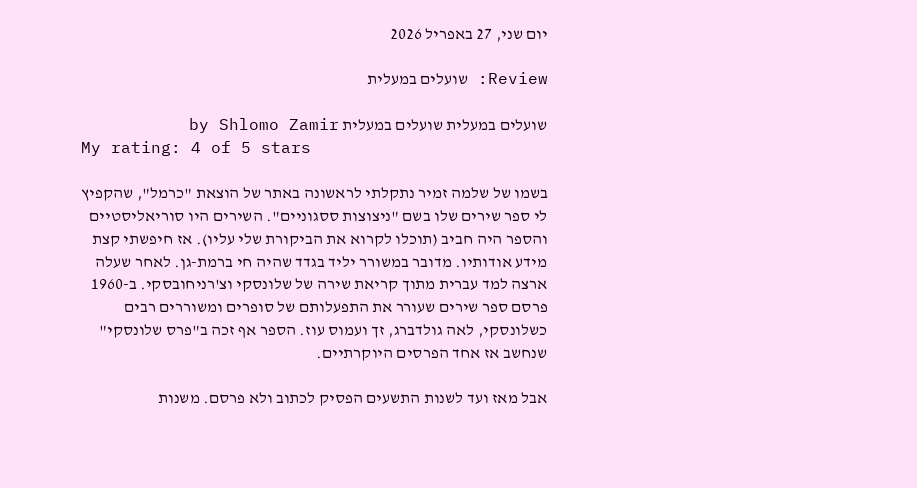יום שני, 27 באפריל 2026

Review: שועלים במעלית

שועלים במעלית שועלים במעלית by Shlomo Zamir
My rating: 4 of 5 stars

בשמו של שלמה זמיר נתקלתי לראשונה באתר של הוצאת "כרמל", שהקפיץ לי ספר שירים שלו בשם "ניצוצות ססגוניים". השירים היו סוריאליסטיים והספר היה חביב (תוכלו לקרוא את הביקורת שלי עליו). אז חיפשתי קצת מידע אודותיו. מדובר במשורר יליד בגדד שהיה חי ברמת-גן. לאחר שעלה ארצה למד עברית מתוך קריאת שירה של שלונסקי וצ'רניחובסקי. ב-1960 פרסם ספר שירים שעורר את התפעלותם של סופרים ומשוררים רבים כשלונסקי, לאה גולדברג, זך ועמוס עוז. הספר אף זכה ב"פרס שלונסקי" שנחשב אז אחד הפרסים היוקרתיים.

אבל מאז ועד לשנות התשעים הפסיק לכתוב ולא פרסם. משנות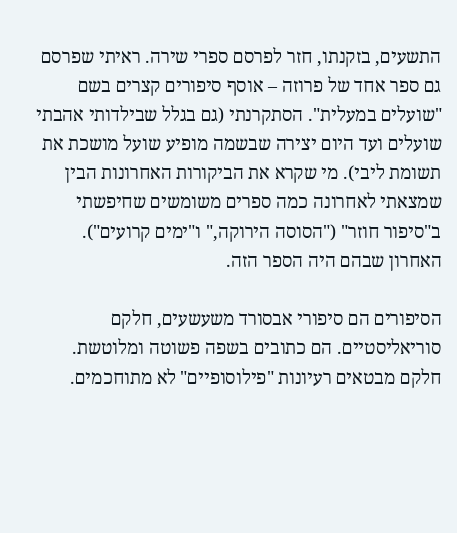התשעים, בזקנתו, חזר לפרסם ספרי שירה. ראיתי שפרסם גם ספר אחד של פרוזה – אוסף סיפורים קצרים בשם "שועלים במעלית". הסתקרנתי (גם בגלל שבילדותי אהבתי שועלים ועד היום יצירה שבשמה מופיע שועל מושכת את תשומת ליבי). מי שקרא את הביקורות האחרונות הבין שמצאתי לאחרונה כמה ספרים משומשים שחיפשתי ב"סיפור חוזר" ("הסוסה הירוקה," ו"ימים קרועים"). האחרון שבהם היה הספר הזה.

הסיפורים הם סיפורי אבסורד משעשעים, חלקם סוריאליסטיים. הם כתובים בשפה פשוטה ומלוטשת. חלקם מבטאים רעיונות "פילוסופיים" לא מתוחכמים.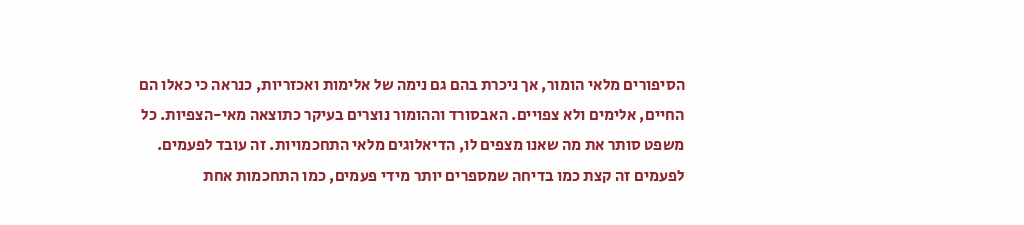הסיפורים מלאי הומור, אך ניכרת בהם גם נימה של אלימות ואכזריות, כנראה כי כאלו הם החיים, אלימים ולא צפויים. האבסורד וההומור נוצרים בעיקר כתוצאה מאי-הצפיות. כל משפט סותר את מה שאנו מצפים לו, הדיאלוגים מלאי התחכמויות. זה עובד לפעמים. לפעמים זה קצת כמו בדיחה שמספרים יותר מידי פעמים, כמו התחכמות אחת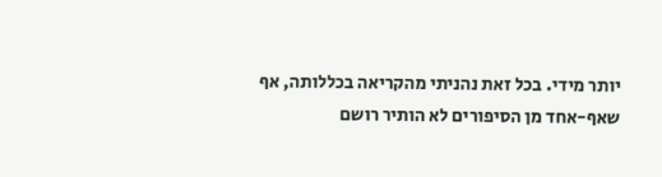יותר מידי. בכל זאת נהניתי מהקריאה בכללותה, אף שאף-אחד מן הסיפורים לא הותיר רושם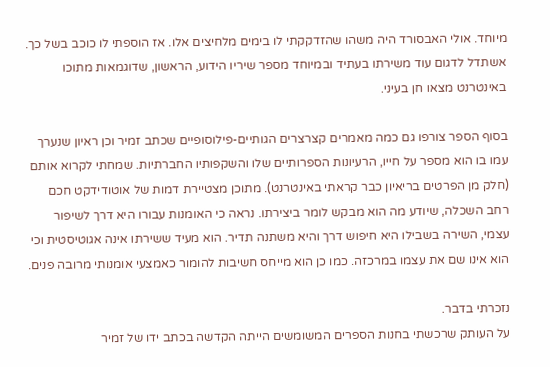מיוחד. אולי האבסורד היה משהו שהזדקקתי לו בימים מלחיצים אלו. אז הוספתי לו כוכב בשל כך. אשתדל לדגום עוד משירתו בעתיד ובמיוחד מספר שיריו הידוע, הראשון, שדוגמאות מתוכו באינטרנט מצאו חן בעיני.

בסוף הספר צורפו גם כמה מאמרים קצרצרים הגותיים-פילוסופיים שכתב זמיר וכן ראיון שנערך עמו בו הוא מספר על חייו, הרעיונות הספרותיים שלו והשקפותיו החברתיות. שמחתי לקרוא אותם (חלק מן הפרטים בריאיון כבר קראתי באינטרנט). מתוכן מצטיירת דמות של אוטודידקט חכם רחב השכלה, שיודע מה הוא מבקש לומר ביצירתו. נראה כי האומנות עבורו היא דרך לשיפור עצמי, השירה בשבילו היא חיפוש דרך והיא משתנה תדיר. הוא מעיד ששירתו אינה אגוטיסטית וכי הוא אינו שם את עצמו במרכזה. כמו כן הוא מייחס חשיבות להומור כאמצעי אומנותי מרובה פנים.

נזכרתי בדבר.
על העותק שרכשתי בחנות הספרים המשומשים הייתה הקדשה בכתב ידו של זמיר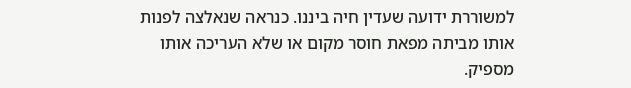למשוררת ידועה שעדין חיה ביננו. כנראה שנאלצה לפנות אותו מביתה מפאת חוסר מקום או שלא העריכה אותו מספיק.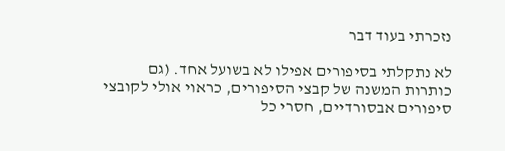נזכרתי בעוד דבר

לא נתקלתי בסיפורים אפילו לא בשועל אחד. (גם כותרות המשנה של קבצי הסיפורים, כראוי אולי לקובצי סיפורים אבסורדיים, חסרי כל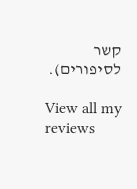קשר לסיפורים).

View all my reviews